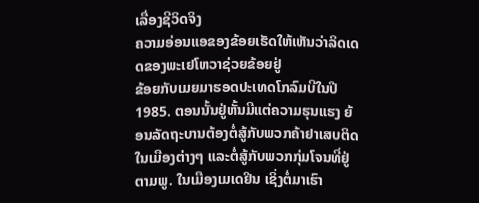ເລື່ອງຊີວິດຈິງ
ຄວາມອ່ອນແອຂອງຂ້ອຍເຮັດໃຫ້ເຫັນວ່າລິດເດດຂອງພະເຢໂຫວາຊ່ວຍຂ້ອຍຢູ່
ຂ້ອຍກັບເມຍມາຮອດປະເທດໂກລົມບີໃນປີ 1985. ຕອນນັ້ນຢູ່ຫັ້ນມີແຕ່ຄວາມຮຸນແຮງ ຍ້ອນລັດຖະບານຕ້ອງຕໍ່ສູ້ກັບພວກຄ້າຢາເສບຕິດໃນເມືອງຕ່າງໆ ແລະຕໍ່ສູ້ກັບພວກກຸ່ມໂຈນທີ່ຢູ່ຕາມພູ. ໃນເມືອງເມເດຢິນ ເຊິ່ງຕໍ່ມາເຮົາ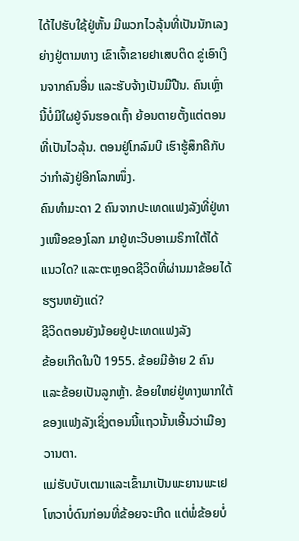ໄດ້ໄປຮັບໃຊ້ຢູ່ຫັ້ນ ມີພວກໄວລຸ້ນທີ່ເປັນນັກເລງຍ່າງຢູ່ຕາມທາງ ເຂົາເຈົ້າຂາຍຢາເສບຕິດ ຂູ່ເອົາເງິນຈາກຄົນອື່ນ ແລະຮັບຈ້າງເປັນມືປືນ. ຄົນເຫຼົ່ານີ້ບໍ່ມີໃຜຢູ່ຈົນຮອດເຖົ້າ ຍ້ອນຕາຍຕັ້ງແຕ່ຕອນທີ່ເປັນໄວລຸ້ນ. ຕອນຢູ່ໂກລົມບີ ເຮົາຮູ້ສຶກຄືກັບວ່າກຳລັງຢູ່ອີກໂລກໜຶ່ງ.
ຄົນທຳມະດາ 2 ຄົນຈາກປະເທດແຟງລັງທີ່ຢູ່ທາງເໜືອຂອງໂລກ ມາຢູ່ທະວີບອາເມຣິກາໃຕ້ໄດ້ແນວໃດ? ແລະຕະຫຼອດຊີວິດທີ່ຜ່ານມາຂ້ອຍໄດ້ຮຽນຫຍັງແດ່?
ຊີວິດຕອນຍັງນ້ອຍຢູ່ປະເທດແຟງລັງ
ຂ້ອຍເກີດໃນປີ 1955. ຂ້ອຍມີອ້າຍ 2 ຄົນ ແລະຂ້ອຍເປັນລູກຫຼ້າ. ຂ້ອຍໃຫຍ່ຢູ່ທາງພາກໃຕ້ຂອງແຟງລັງເຊິ່ງຕອນນີ້ແຖວນັ້ນເອີ້ນວ່າເມືອງວານຕາ.
ແມ່ຮັບບັບເຕມາແລະເຂົ້າມາເປັນພະຍານພະເຢໂຫວາບໍ່ດົນກ່ອນທີ່ຂ້ອຍຈະເກີດ ແຕ່ພໍ່ຂ້ອຍບໍ່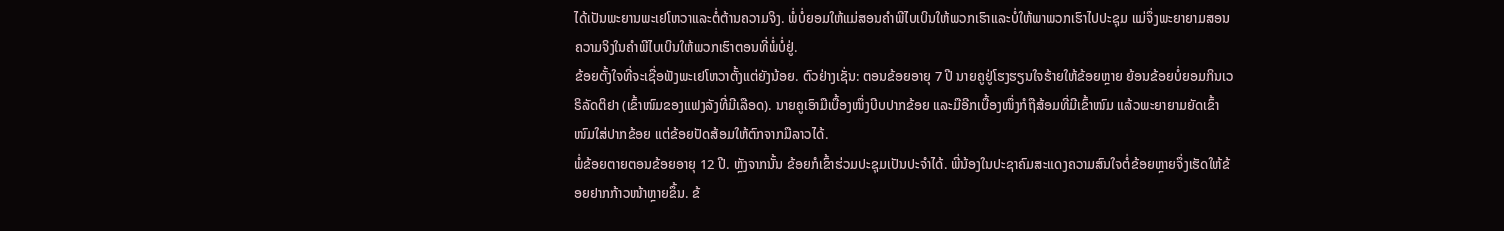ໄດ້ເປັນພະຍານພະເຢໂຫວາແລະຕໍ່ຕ້ານຄວາມຈິງ. ພໍ່ບໍ່ຍອມໃຫ້ແມ່ສອນຄຳພີໄບເບິນໃຫ້ພວກເຮົາແລະບໍ່ໃຫ້ພາພວກເຮົາໄປປະຊຸມ ແມ່ຈຶ່ງພະຍາຍາມສອນຄວາມຈິງໃນຄຳພີໄບເບິນໃຫ້ພວກເຮົາຕອນທີ່ພໍ່ບໍ່ຢູ່.
ຂ້ອຍຕັ້ງໃຈທີ່ຈະເຊື່ອຟັງພະເຢໂຫວາຕັ້ງແຕ່ຍັງນ້ອຍ. ຕົວຢ່າງເຊັ່ນ: ຕອນຂ້ອຍອາຍຸ 7 ປີ ນາຍຄູຢູ່ໂຮງຮຽນໃຈຮ້າຍໃຫ້ຂ້ອຍຫຼາຍ ຍ້ອນຂ້ອຍບໍ່ຍອມກິນເວຣິລັດຕິຢາ (ເຂົ້າໜົມຂອງແຟງລັງທີ່ມີເລືອດ). ນາຍຄູເອົາມືເບື້ອງໜຶ່ງບີບປາກຂ້ອຍ ແລະມືອີກເບື້ອງໜຶ່ງກໍຖືສ້ອມທີ່ມີເຂົ້າໜົມ ແລ້ວພະຍາຍາມຍັດເຂົ້າໜົມໃສ່ປາກຂ້ອຍ ແຕ່ຂ້ອຍປັດສ້ອມໃຫ້ຕົກຈາກມືລາວໄດ້.
ພໍ່ຂ້ອຍຕາຍຕອນຂ້ອຍອາຍຸ 12 ປີ. ຫຼັງຈາກນັ້ນ ຂ້ອຍກໍເຂົ້າຮ່ວມປະຊຸມເປັນປະຈຳໄດ້. ພີ່ນ້ອງໃນປະຊາຄົມສະແດງຄວາມສົນໃຈຕໍ່ຂ້ອຍຫຼາຍຈຶ່ງເຮັດໃຫ້ຂ້ອຍຢາກກ້າວໜ້າຫຼາຍຂຶ້ນ. ຂ້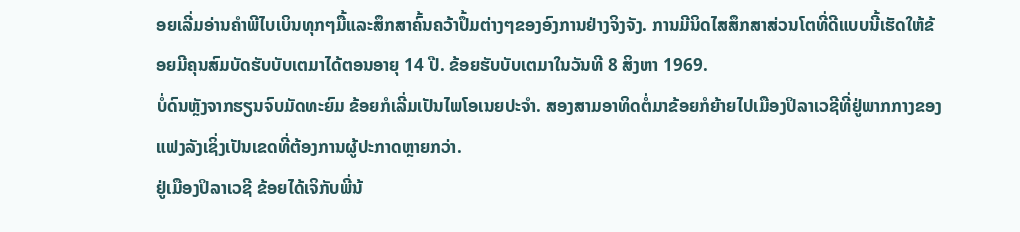ອຍເລີ່ມອ່ານຄຳພີໄບເບິນທຸກໆມື້ແລະສຶກສາຄົ້ນຄວ້າປຶ້ມຕ່າງໆຂອງອົງການຢ່າງຈິງຈັງ. ການມີນິດໄສສຶກສາສ່ວນໂຕທີ່ດີແບບນີ້ເຮັດໃຫ້ຂ້ອຍມີຄຸນສົມບັດຮັບບັບເຕມາໄດ້ຕອນອາຍຸ 14 ປີ. ຂ້ອຍຮັບບັບເຕມາໃນວັນທີ 8 ສິງຫາ 1969.
ບໍ່ດົນຫຼັງຈາກຮຽນຈົບມັດທະຍົມ ຂ້ອຍກໍເລີ່ມເປັນໄພໂອເນຍປະຈຳ. ສອງສາມອາທິດຕໍ່ມາຂ້ອຍກໍຍ້າຍໄປເມືອງປິລາເວຊີທີ່ຢູ່ພາກກາງຂອງແຟງລັງເຊິ່ງເປັນເຂດທີ່ຕ້ອງການຜູ້ປະກາດຫຼາຍກວ່າ.
ຢູ່ເມືອງປິລາເວຊີ ຂ້ອຍໄດ້ເຈິກັບພີ່ນ້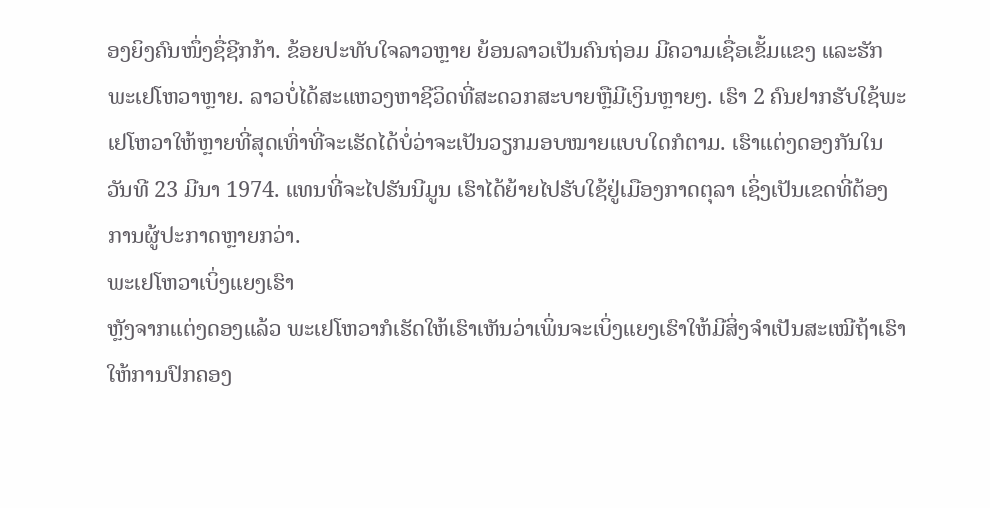ອງຍິງຄົນໜຶ່ງຊື່ຊີກກ້າ. ຂ້ອຍປະທັບໃຈລາວຫຼາຍ ຍ້ອນລາວເປັນຄົນຖ່ອມ ມີຄວາມເຊື່ອເຂັ້ມແຂງ ແລະຮັກພະເຢໂຫວາຫຼາຍ. ລາວບໍ່ໄດ້ສະແຫວງຫາຊີວິດທີ່ສະດວກສະບາຍຫຼືມີເງິນຫຼາຍໆ. ເຮົາ 2 ຄົນຢາກຮັບໃຊ້ພະເຢໂຫວາໃຫ້ຫຼາຍທີ່ສຸດເທົ່າທີ່ຈະເຮັດໄດ້ບໍ່ວ່າຈະເປັນວຽກມອບໝາຍແບບໃດກໍຕາມ. ເຮົາແຕ່ງດອງກັນໃນວັນທີ 23 ມີນາ 1974. ແທນທີ່ຈະໄປຮັນນີມູນ ເຮົາໄດ້ຍ້າຍໄປຮັບໃຊ້ຢູ່ເມືອງກາດຕຸລາ ເຊິ່ງເປັນເຂດທີ່ຕ້ອງການຜູ້ປະກາດຫຼາຍກວ່າ.
ພະເຢໂຫວາເບິ່ງແຍງເຮົາ
ຫຼັງຈາກແຕ່ງດອງແລ້ວ ພະເຢໂຫວາກໍເຮັດໃຫ້ເຮົາເຫັນວ່າເພິ່ນຈະເບິ່ງແຍງເຮົາໃຫ້ມີສິ່ງຈຳເປັນສະເໝີຖ້າເຮົາໃຫ້ການປົກຄອງ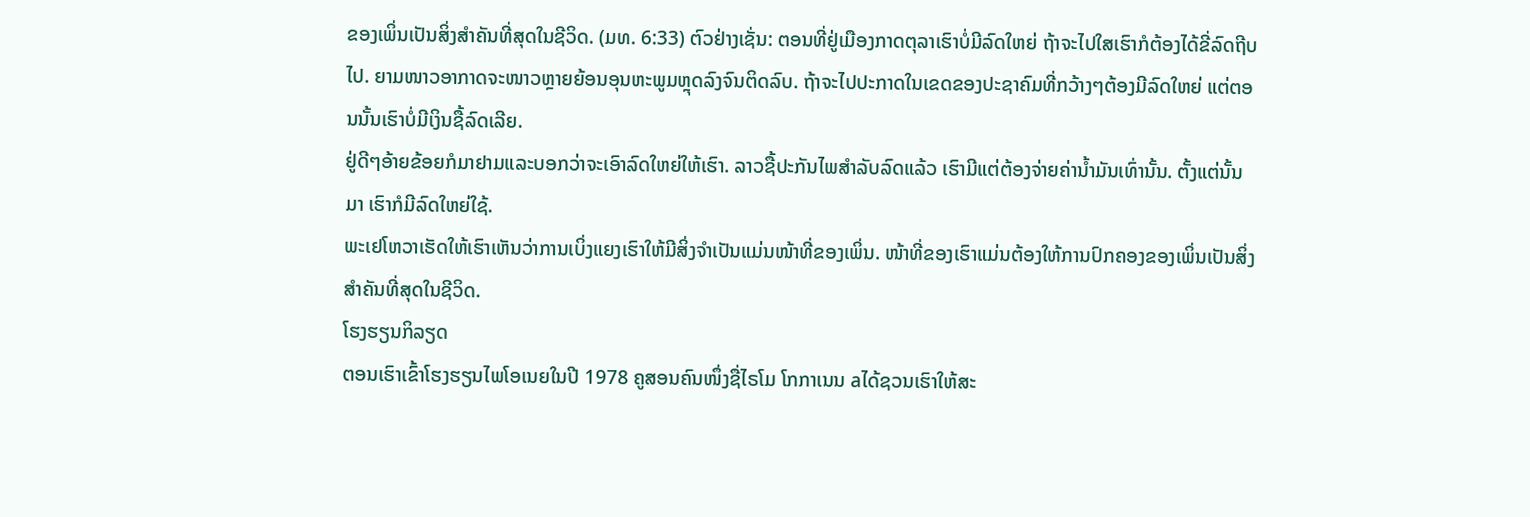ຂອງເພິ່ນເປັນສິ່ງສຳຄັນທີ່ສຸດໃນຊີວິດ. (ມທ. 6:33) ຕົວຢ່າງເຊັ່ນ: ຕອນທີ່ຢູ່ເມືອງກາດຕຸລາເຮົາບໍ່ມີລົດໃຫຍ່ ຖ້າຈະໄປໃສເຮົາກໍຕ້ອງໄດ້ຂີ່ລົດຖີບໄປ. ຍາມໜາວອາກາດຈະໜາວຫຼາຍຍ້ອນອຸນຫະພູມຫຼຸດລົງຈົນຕິດລົບ. ຖ້າຈະໄປປະກາດໃນເຂດຂອງປະຊາຄົມທີ່ກວ້າງໆຕ້ອງມີລົດໃຫຍ່ ແຕ່ຕອນນັ້ນເຮົາບໍ່ມີເງິນຊື້ລົດເລີຍ.
ຢູ່ດີໆອ້າຍຂ້ອຍກໍມາຢາມແລະບອກວ່າຈະເອົາລົດໃຫຍ່ໃຫ້ເຮົາ. ລາວຊື້ປະກັນໄພສຳລັບລົດແລ້ວ ເຮົາມີແຕ່ຕ້ອງຈ່າຍຄ່ານ້ຳມັນເທົ່ານັ້ນ. ຕັ້ງແຕ່ນັ້ນມາ ເຮົາກໍມີລົດໃຫຍ່ໃຊ້.
ພະເຢໂຫວາເຮັດໃຫ້ເຮົາເຫັນວ່າການເບິ່ງແຍງເຮົາໃຫ້ມີສິ່ງຈຳເປັນແມ່ນໜ້າທີ່ຂອງເພິ່ນ. ໜ້າທີ່ຂອງເຮົາແມ່ນຕ້ອງໃຫ້ການປົກຄອງຂອງເພິ່ນເປັນສິ່ງສຳຄັນທີ່ສຸດໃນຊີວິດ.
ໂຮງຮຽນກິລຽດ
ຕອນເຮົາເຂົ້າໂຮງຮຽນໄພໂອເນຍໃນປີ 1978 ຄູສອນຄົນໜຶ່ງຊື່ໄຣໂມ ໂກກາເນນ aໄດ້ຊວນເຮົາໃຫ້ສະ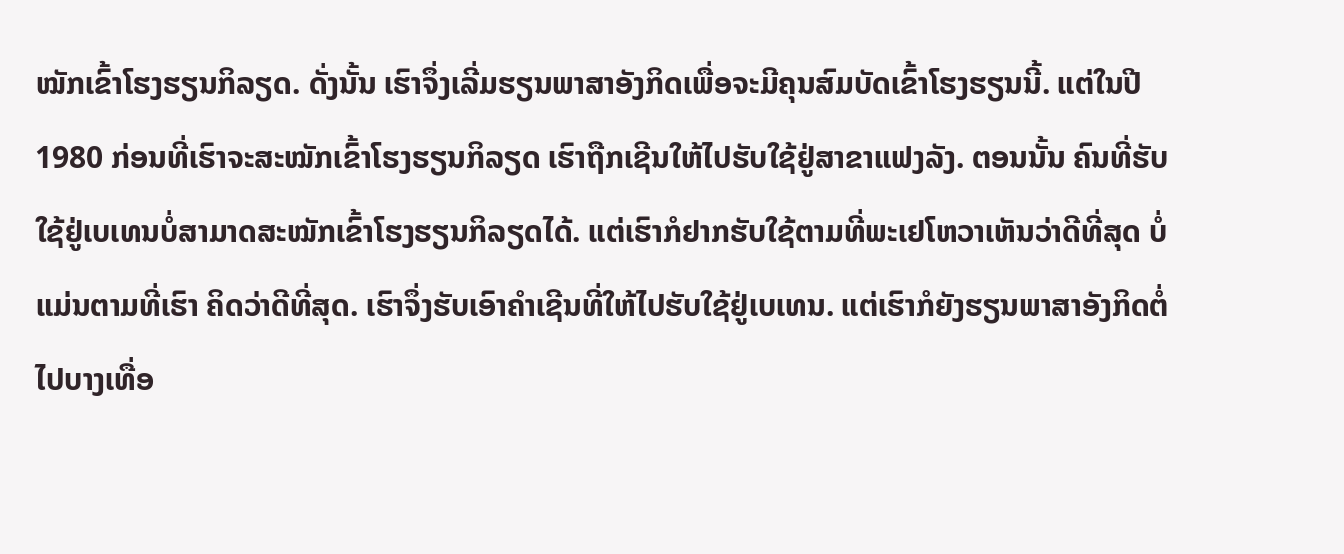ໝັກເຂົ້າໂຮງຮຽນກິລຽດ. ດັ່ງນັ້ນ ເຮົາຈຶ່ງເລີ່ມຮຽນພາສາອັງກິດເພື່ອຈະມີຄຸນສົມບັດເຂົ້າໂຮງຮຽນນີ້. ແຕ່ໃນປີ 1980 ກ່ອນທີ່ເຮົາຈະສະໝັກເຂົ້າໂຮງຮຽນກິລຽດ ເຮົາຖືກເຊີນໃຫ້ໄປຮັບໃຊ້ຢູ່ສາຂາແຟງລັງ. ຕອນນັ້ນ ຄົນທີ່ຮັບໃຊ້ຢູ່ເບເທນບໍ່ສາມາດສະໝັກເຂົ້າໂຮງຮຽນກິລຽດໄດ້. ແຕ່ເຮົາກໍຢາກຮັບໃຊ້ຕາມທີ່ພະເຢໂຫວາເຫັນວ່າດີທີ່ສຸດ ບໍ່ແມ່ນຕາມທີ່ເຮົາ ຄິດວ່າດີທີ່ສຸດ. ເຮົາຈຶ່ງຮັບເອົາຄຳເຊີນທີ່ໃຫ້ໄປຮັບໃຊ້ຢູ່ເບເທນ. ແຕ່ເຮົາກໍຍັງຮຽນພາສາອັງກິດຕໍ່ໄປບາງເທື່ອ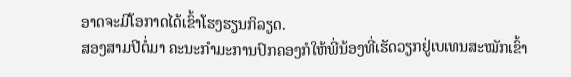ອາດຈະມີໂອກາດໄດ້ເຂົ້າໂຮງຮຽນກິລຽດ.
ສອງສາມປີຕໍ່ມາ ຄະນະກຳມະການປົກຄອງກໍໃຫ້ພີ່ນ້ອງທີ່ເຮັດວຽກຢູ່ເບເທນສະໝັກເຂົ້າ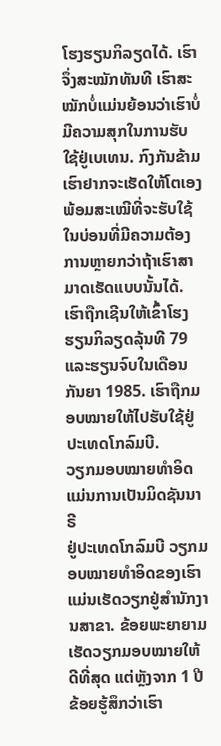ໂຮງຮຽນກິລຽດໄດ້. ເຮົາຈຶ່ງສະໝັກທັນທີ ເຮົາສະໝັກບໍ່ແມ່ນຍ້ອນວ່າເຮົາບໍ່ມີຄວາມສຸກໃນການຮັບໃຊ້ຢູ່ເບເທນ. ກົງກັນຂ້າມ ເຮົາຢາກຈະເຮັດໃຫ້ໂຕເອງພ້ອມສະເໝີທີ່ຈະຮັບໃຊ້ໃນບ່ອນທີ່ມີຄວາມຕ້ອງການຫຼາຍກວ່າຖ້າເຮົາສາມາດເຮັດແບບນັ້ນໄດ້. ເຮົາຖືກເຊີນໃຫ້ເຂົ້າໂຮງຮຽນກິລຽດລຸ້ນທີ 79 ແລະຮຽນຈົບໃນເດືອນກັນຍາ 1985. ເຮົາຖືກມອບໝາຍໃຫ້ໄປຮັບໃຊ້ຢູ່ປະເທດໂກລົມບີ.
ວຽກມອບໝາຍທຳອິດແມ່ນການເປັນມິດຊັນນາຣີ
ຢູ່ປະເທດໂກລົມບີ ວຽກມອບໝາຍທຳອິດຂອງເຮົາແມ່ນເຮັດວຽກຢູ່ສຳນັກງານສາຂາ. ຂ້ອຍພະຍາຍາມເຮັດວຽກມອບໝາຍໃຫ້ດີທີ່ສຸດ ແຕ່ຫຼັງຈາກ 1 ປີ ຂ້ອຍຮູ້ສຶກວ່າເຮົາ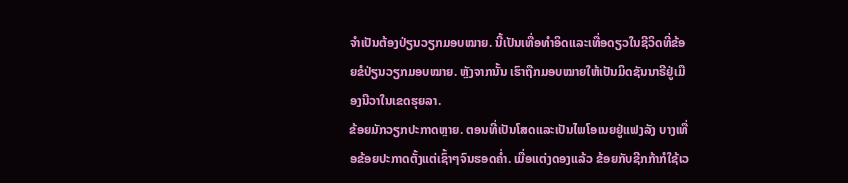ຈຳເປັນຕ້ອງປ່ຽນວຽກມອບໝາຍ. ນີ້ເປັນເທື່ອທຳອິດແລະເທື່ອດຽວໃນຊີວິດທີ່ຂ້ອຍຂໍປ່ຽນວຽກມອບໝາຍ. ຫຼັງຈາກນັ້ນ ເຮົາຖືກມອບໝາຍໃຫ້ເປັນມິດຊັນນາຣີຢູ່ເມືອງນີວາໃນເຂດຮຸຍລາ.
ຂ້ອຍມັກວຽກປະກາດຫຼາຍ. ຕອນທີ່ເປັນໂສດແລະເປັນໄພໂອເນຍຢູ່ແຟງລັງ ບາງເທື່ອຂ້ອຍປະກາດຕັ້ງແຕ່ເຊົ້າໆຈົນຮອດຄ່ຳ. ເມື່ອແຕ່ງດອງແລ້ວ ຂ້ອຍກັບຊີກກ້າກໍໃຊ້ເວ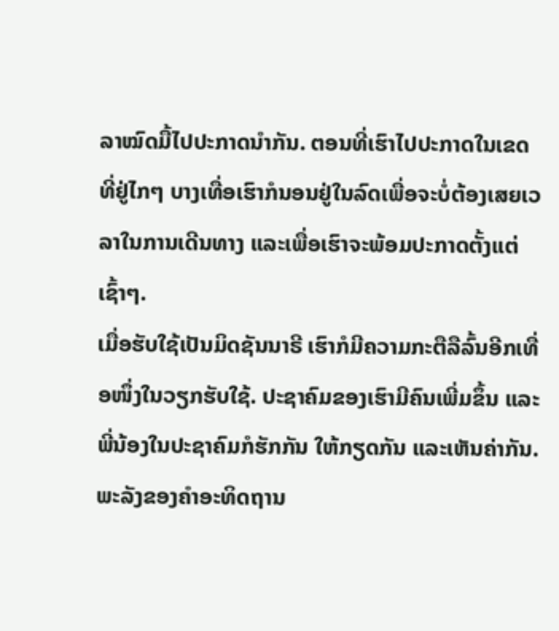ລາໝົດມື້ໄປປະກາດນຳກັນ. ຕອນທີ່ເຮົາໄປປະກາດໃນເຂດທີ່ຢູ່ໄກໆ ບາງເທື່ອເຮົາກໍນອນຢູ່ໃນລົດເພື່ອຈະບໍ່ຕ້ອງເສຍເວລາໃນການເດີນທາງ ແລະເພື່ອເຮົາຈະພ້ອມປະກາດຕັ້ງແຕ່ເຊົ້າໆ.
ເມື່ອຮັບໃຊ້ເປັນມິດຊັນນາຣີ ເຮົາກໍມີຄວາມກະຕືລືລົ້ນອີກເທື່ອໜຶ່ງໃນວຽກຮັບໃຊ້. ປະຊາຄົມຂອງເຮົາມີຄົນເພີ່ມຂຶ້ນ ແລະພີ່ນ້ອງໃນປະຊາຄົມກໍຮັກກັນ ໃຫ້ກຽດກັນ ແລະເຫັນຄ່າກັນ.
ພະລັງຂອງຄຳອະທິດຖານ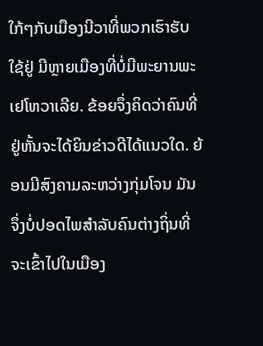ໃກ້ໆກັບເມືອງນີວາທີ່ພວກເຮົາຮັບໃຊ້ຢູ່ ມີຫຼາຍເມືອງທີ່ບໍ່ມີພະຍານພະເຢໂຫວາເລີຍ. ຂ້ອຍຈຶ່ງຄິດວ່າຄົນທີ່ຢູ່ຫັ້ນຈະໄດ້ຍິນຂ່າວດີໄດ້ແນວໃດ. ຍ້ອນມີສົງຄາມລະຫວ່າງກຸ່ມໂຈນ ມັນຈຶ່ງບໍ່ປອດໄພສຳລັບຄົນຕ່າງຖິ່ນທີ່ຈະເຂົ້າໄປໃນເມືອງ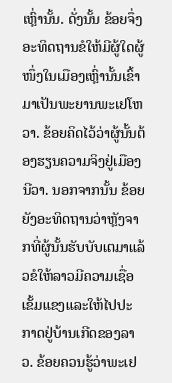ເຫຼົ່ານັ້ນ. ດັ່ງນັ້ນ ຂ້ອຍຈຶ່ງອະທິດຖານຂໍໃຫ້ມີຜູ້ໃດຜູ້ໜຶ່ງໃນເມືອງເຫຼົ່ານັ້ນເຂົ້າມາເປັນພະຍານພະເຢໂຫວາ. ຂ້ອຍຄິດໄວ້ວ່າຜູ້ນັ້ນຕ້ອງຮຽນຄວາມຈິງຢູ່ເມືອງນີວາ. ນອກຈາກນັ້ນ ຂ້ອຍຍັງອະທິດຖານວ່າຫຼັງຈາກທີ່ຜູ້ນັ້ນຮັບບັບເຕມາແລ້ວຂໍໃຫ້ລາວມີຄວາມເຊື່ອເຂັ້ມແຂງແລະໃຫ້ໄປປະກາດຢູ່ບ້ານເກີດຂອງລາວ. ຂ້ອຍຄວນຮູ້ວ່າພະເຢ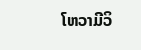ໂຫວາມີວິ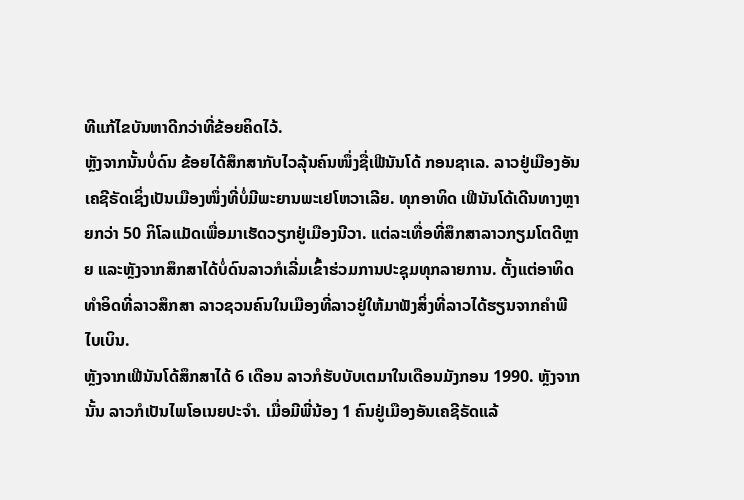ທີແກ້ໄຂບັນຫາດີກວ່າທີ່ຂ້ອຍຄິດໄວ້.
ຫຼັງຈາກນັ້ນບໍ່ດົນ ຂ້ອຍໄດ້ສຶກສາກັບໄວລຸ້ນຄົນໜຶ່ງຊື່ເຟີນັນໂດ້ ກອນຊາເລ. ລາວຢູ່ເມືອງອັນເຄຊີຣັດເຊິ່ງເປັນເມືອງໜຶ່ງທີ່ບໍ່ມີພະຍານພະເຢໂຫວາເລີຍ. ທຸກອາທິດ ເຟີນັນໂດ້ເດີນທາງຫຼາຍກວ່າ 50 ກິໂລແມັດເພື່ອມາເຮັດວຽກຢູ່ເມືອງນີວາ. ແຕ່ລະເທື່ອທີ່ສຶກສາລາວກຽມໂຕດີຫຼາຍ ແລະຫຼັງຈາກສຶກສາໄດ້ບໍ່ດົນລາວກໍເລີ່ມເຂົ້າຮ່ວມການປະຊຸມທຸກລາຍການ. ຕັ້ງແຕ່ອາທິດທຳອິດທີ່ລາວສຶກສາ ລາວຊວນຄົນໃນເມືອງທີ່ລາວຢູ່ໃຫ້ມາຟັງສິ່ງທີ່ລາວໄດ້ຮຽນຈາກຄຳພີໄບເບິນ.
ຫຼັງຈາກເຟີນັນໂດ້ສຶກສາໄດ້ 6 ເດືອນ ລາວກໍຮັບບັບເຕມາໃນເດືອນມັງກອນ 1990. ຫຼັງຈາກນັ້ນ ລາວກໍເປັນໄພໂອເນຍປະຈຳ. ເມື່ອມີພີ່ນ້ອງ 1 ຄົນຢູ່ເມືອງອັນເຄຊີຣັດແລ້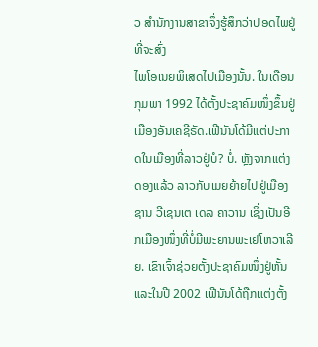ວ ສຳນັກງານສາຂາຈຶ່ງຮູ້ສຶກວ່າປອດໄພຢູ່ທີ່ຈະສົ່ງ
ໄພໂອເນຍພິເສດໄປເມືອງນັ້ນ. ໃນເດືອນກຸມພາ 1992 ໄດ້ຕັ້ງປະຊາຄົມໜຶ່ງຂຶ້ນຢູ່ເມືອງອັນເຄຊີຣັດ.ເຟີນັນໂດ້ມີແຕ່ປະກາດໃນເມືອງທີ່ລາວຢູ່ບໍ? ບໍ່. ຫຼັງຈາກແຕ່ງດອງແລ້ວ ລາວກັບເມຍຍ້າຍໄປຢູ່ເມືອງຊານ ວີເຊນເຕ ເດລ ຄາວານ ເຊິ່ງເປັນອີກເມືອງໜຶ່ງທີ່ບໍ່ມີພະຍານພະເຢໂຫວາເລີຍ. ເຂົາເຈົ້າຊ່ວຍຕັ້ງປະຊາຄົມໜຶ່ງຢູ່ຫັ້ນ ແລະໃນປີ 2002 ເຟີນັນໂດ້ຖືກແຕ່ງຕັ້ງ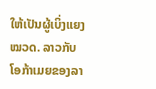ໃຫ້ເປັນຜູ້ເບິ່ງແຍງໝວດ. ລາວກັບໂອກ້າເມຍຂອງລາ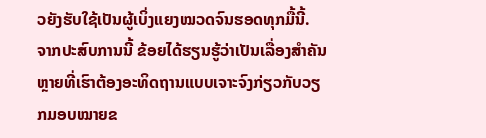ວຍັງຮັບໃຊ້ເປັນຜູ້ເບິ່ງແຍງໝວດຈົນຮອດທຸກມື້ນີ້.
ຈາກປະສົບການນີ້ ຂ້ອຍໄດ້ຮຽນຮູ້ວ່າເປັນເລື່ອງສຳຄັນຫຼາຍທີ່ເຮົາຕ້ອງອະທິດຖານແບບເຈາະຈົງກ່ຽວກັບວຽກມອບໝາຍຂ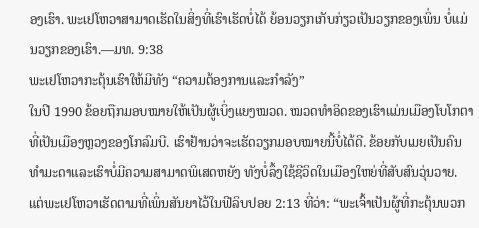ອງເຮົາ. ພະເຢໂຫວາສາມາດເຮັດໃນສິ່ງທີ່ເຮົາເຮັດບໍ່ໄດ້ ຍ້ອນວຽກເກັບກ່ຽວເປັນວຽກຂອງເພິ່ນ ບໍ່ແມ່ນວຽກຂອງເຮົາ.—ມທ. 9:38
ພະເຢໂຫວາກະຕຸ້ນເຮົາໃຫ້ມີທັງ “ຄວາມຕ້ອງການແລະກຳລັງ”
ໃນປີ 1990 ຂ້ອຍຖືກມອບໝາຍໃຫ້ເປັນຜູ້ເບິ່ງແຍງໝວດ. ໝວດທຳອິດຂອງເຮົາແມ່ນເມືອງໂບໂກຕາທີ່ເປັນເມືອງຫຼວງຂອງໂກລົມບີ. ເຮົາຢ້ານວ່າຈະເຮັດວຽກມອບໝາຍນີ້ບໍ່ໄດ້ດີ. ຂ້ອຍກັບເມຍເປັນຄົນທຳມະດາແລະເຮົາບໍ່ມີຄວາມສາມາດພິເສດຫຍັງ ທັງບໍ່ລຶ້ງໃຊ້ຊີວິດໃນເມືອງໃຫຍ່ທີ່ສັບສົນວຸ່ນວາຍ. ແຕ່ພະເຢໂຫວາເຮັດຕາມທີ່ເພິ່ນສັນຍາໄວ້ໃນຟີລິບປອຍ 2:13 ທີ່ວ່າ: “ພະເຈົ້າເປັນຜູ້ທີ່ກະຕຸ້ນພວກ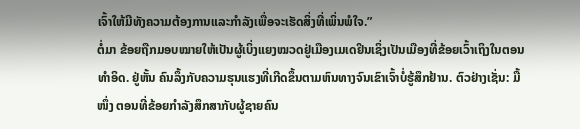ເຈົ້າໃຫ້ມີທັງຄວາມຕ້ອງການແລະກຳລັງເພື່ອຈະເຮັດສິ່ງທີ່ເພິ່ນພໍໃຈ.”
ຕໍ່ມາ ຂ້ອຍຖືກມອບໝາຍໃຫ້ເປັນຜູ້ເບິ່ງແຍງໝວດຢູ່ເມືອງເມເດຢິນເຊິ່ງເປັນເມືອງທີ່ຂ້ອຍເວົ້າເຖິງໃນຕອນທຳອິດ. ຢູ່ຫັ້ນ ຄົນລຶ້ງກັບຄວາມຮຸນແຮງທີ່ເກີດຂຶ້ນຕາມຫົນທາງຈົນເຂົາເຈົ້າບໍ່ຮູ້ສຶກຢ້ານ. ຕົວຢ່າງເຊັ່ນ: ມື້ໜຶ່ງ ຕອນທີ່ຂ້ອຍກຳລັງສຶກສາກັບຜູ້ຊາຍຄົນ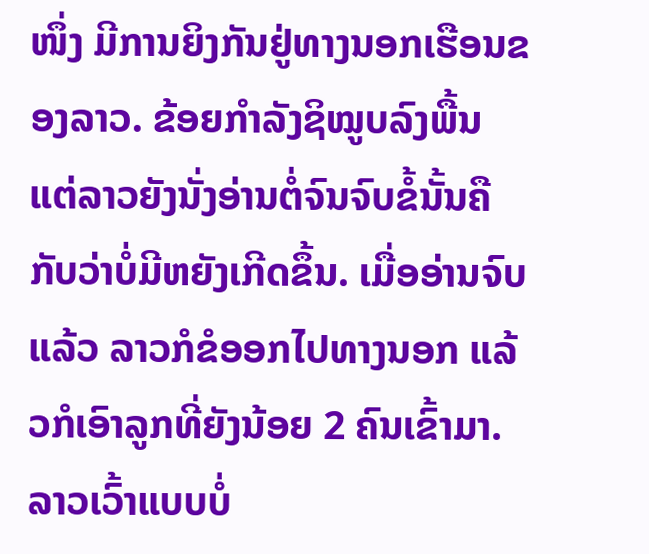ໜຶ່ງ ມີການຍິງກັນຢູ່ທາງນອກເຮືອນຂອງລາວ. ຂ້ອຍກຳລັງຊິໝູບລົງພື້ນ ແຕ່ລາວຍັງນັ່ງອ່ານຕໍ່ຈົນຈົບຂໍ້ນັ້ນຄືກັບວ່າບໍ່ມີຫຍັງເກີດຂຶ້ນ. ເມື່ອອ່ານຈົບແລ້ວ ລາວກໍຂໍອອກໄປທາງນອກ ແລ້ວກໍເອົາລູກທີ່ຍັງນ້ອຍ 2 ຄົນເຂົ້າມາ. ລາວເວົ້າແບບບໍ່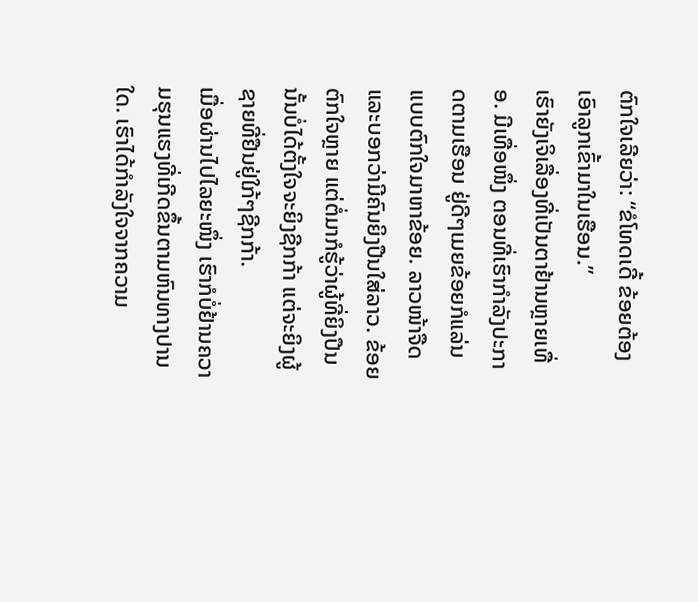ຕົກໃຈເລີຍວ່າ: “ຂໍໂທດເດີ້ ຂ້ອຍຕ້ອງເອົາລູກເຂົ້າມາໃນເຮືອນ.”
ເຮົາຍັງເຈິເລື່ອງທີ່ເປັນຕາຢ້ານຫຼາຍເທື່ອ. ມີເທື່ອໜຶ່ງ ຕອນທີ່ເຮົາກຳລັງປະກາດຕາມເຮືອນ ຢູ່ດີໆເມຍຂ້ອຍກໍແລ່ນແບບຕົກໃຈມາຫາຂ້ອຍ. ລາວໜ້າຈືດແລະບອກວ່າມີຄົນຍິງປືນໃສ່ລາວ. ຂ້ອຍຕົກໃຈຫຼາຍ ແຕ່ຕໍ່ມາກໍຮູ້ວ່າຜູ້ທີ່ຍິງປືນນັ້ນບໍ່ໄດ້ຕັ້ງໃຈຈະຍິງຊີກກ້າ ແຕ່ຈະຍິງຜູ້ຊາຍທີ່ຢືນຢູ່ໃກ້ໆຊີກກ້າ.
ເມື່ອຜ່ານໄປໄລຍະໜຶ່ງ ເຮົາກໍບໍ່ຢ້ານຄວາມຮຸນແຮງທີ່ເກີດຂຶ້ນຕາມຫົນທາງປານໃດ. ເຮົາໄດ້ກຳລັງໃຈຈາກຄວາມ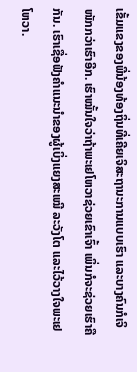ເຂັ້ມແຂງຂອງພີ່ນ້ອງທ້ອງຖິ່ນທີ່ເຄີຍເຈິສະຖານະການແບບເຮົາ ແລະບາງຄົນກໍເຈິໜັກກວ່າເຮົາອີກ. ເຮົາໝັ້ນໃຈວ່າຖ້າພະເຢໂຫວາຊ່ວຍເຂົາເຈົ້າ ເພິ່ນກໍຈະຊ່ວຍເຮົາຄືກັນ. ເຮົາເຊື່ອຟັງຄຳແນະນຳຂອງຜູ້ເບິ່ງແຍງສະເໝີ ລະວັງໂຕ ແລະໄວ້ວາງໃຈພະເຢໂຫວາ.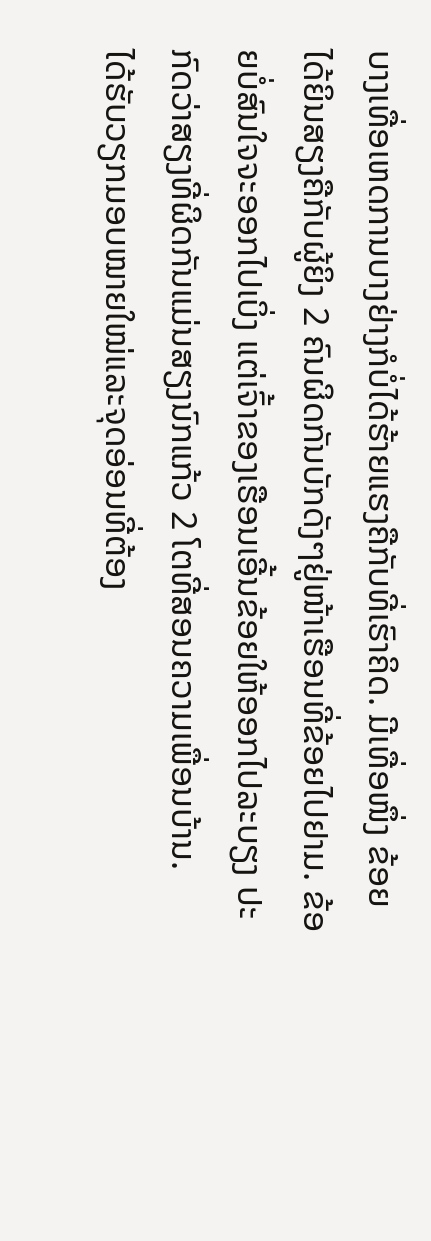ບາງເທື່ອເຫດການບາງຢ່າງກໍບໍ່ໄດ້ຮ້າຍແຮງຄືກັບທີ່ເຮົາຄິດ. ມີເທື່ອໜຶ່ງ ຂ້ອຍໄດ້ຍິນສຽງຄືກັບຜູ້ຍິງ 2 ຄົນຜິດກັນບັກດັງໆຢູ່ໜ້າເຮືອນທີ່ຂ້ອຍໄປຢາມ. ຂ້ອຍບໍ່ສົນໃຈຈະອອກໄປເບິ່ງ ແຕ່ເຈົ້າຂອງເຮືອນເອີ້ນຂ້ອຍໃຫ້ອອກໄປລະບຽງ ປະກົດວ່າສຽງທີ່ຜິດກັນແມ່ນສຽງນົກແກ້ວ 2 ໂຕທີ່ສອນຄວາມເພື່ອນບ້ານ.
ໄດ້ຮັບວຽກມອບໝາຍໃໝ່ແລະຈຸດອ່ອນທີ່ຕ້ອງ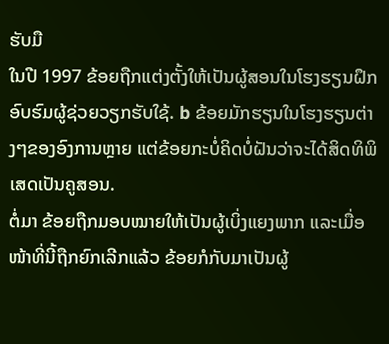ຮັບມື
ໃນປີ 1997 ຂ້ອຍຖືກແຕ່ງຕັ້ງໃຫ້ເປັນຜູ້ສອນໃນໂຮງຮຽນຝຶກອົບຮົມຜູ້ຊ່ວຍວຽກຮັບໃຊ້. b ຂ້ອຍມັກຮຽນໃນໂຮງຮຽນຕ່າງໆຂອງອົງການຫຼາຍ ແຕ່ຂ້ອຍກະບໍ່ຄິດບໍ່ຝັນວ່າຈະໄດ້ສິດທິພິເສດເປັນຄູສອນ.
ຕໍ່ມາ ຂ້ອຍຖືກມອບໝາຍໃຫ້ເປັນຜູ້ເບິ່ງແຍງພາກ ແລະເມື່ອໜ້າທີ່ນີ້ຖືກຍົກເລີກແລ້ວ ຂ້ອຍກໍກັບມາເປັນຜູ້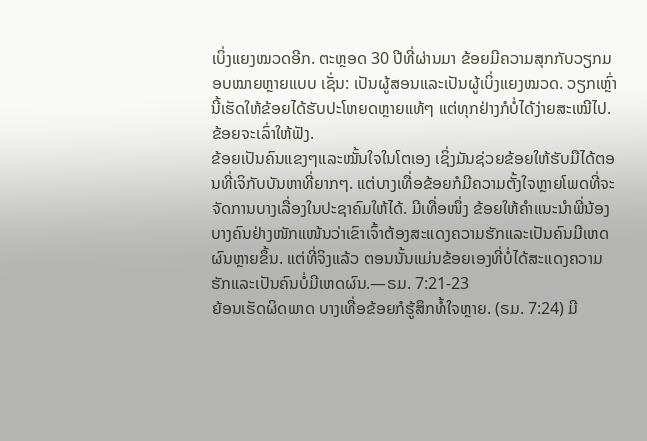ເບິ່ງແຍງໝວດອີກ. ຕະຫຼອດ 30 ປີທີ່ຜ່ານມາ ຂ້ອຍມີຄວາມສຸກກັບວຽກມອບໝາຍຫຼາຍແບບ ເຊັ່ນ: ເປັນຜູ້ສອນແລະເປັນຜູ້ເບິ່ງແຍງໝວດ. ວຽກເຫຼົ່ານີ້ເຮັດໃຫ້ຂ້ອຍໄດ້ຮັບປະໂຫຍດຫຼາຍແທ້ໆ ແຕ່ທຸກຢ່າງກໍບໍ່ໄດ້ງ່າຍສະເໝີໄປ. ຂ້ອຍຈະເລົ່າໃຫ້ຟັງ.
ຂ້ອຍເປັນຄົນແຂງໆແລະໝັ້ນໃຈໃນໂຕເອງ ເຊິ່ງມັນຊ່ວຍຂ້ອຍໃຫ້ຮັບມືໄດ້ຕອນທີ່ເຈິກັບບັນຫາທີ່ຍາກໆ. ແຕ່ບາງເທື່ອຂ້ອຍກໍມີຄວາມຕັ້ງໃຈຫຼາຍໂພດທີ່ຈະຈັດການບາງເລື່ອງໃນປະຊາຄົມໃຫ້ໄດ້. ມີເທື່ອໜຶ່ງ ຂ້ອຍໃຫ້ຄຳແນະນຳພີ່ນ້ອງບາງຄົນຢ່າງໜັກແໜ້ນວ່າເຂົາເຈົ້າຕ້ອງສະແດງຄວາມຮັກແລະເປັນຄົນມີເຫດຜົນຫຼາຍຂຶ້ນ. ແຕ່ທີ່ຈິງແລ້ວ ຕອນນັ້ນແມ່ນຂ້ອຍເອງທີ່ບໍ່ໄດ້ສະແດງຄວາມຮັກແລະເປັນຄົນບໍ່ມີເຫດຜົນ.—ຣມ. 7:21-23
ຍ້ອນເຮັດຜິດພາດ ບາງເທື່ອຂ້ອຍກໍຮູ້ສຶກທໍ້ໃຈຫຼາຍ. (ຣມ. 7:24) ມີ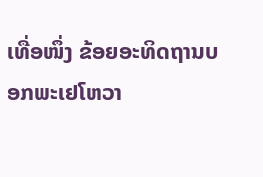ເທື່ອໜຶ່ງ ຂ້ອຍອະທິດຖານບອກພະເຢໂຫວາ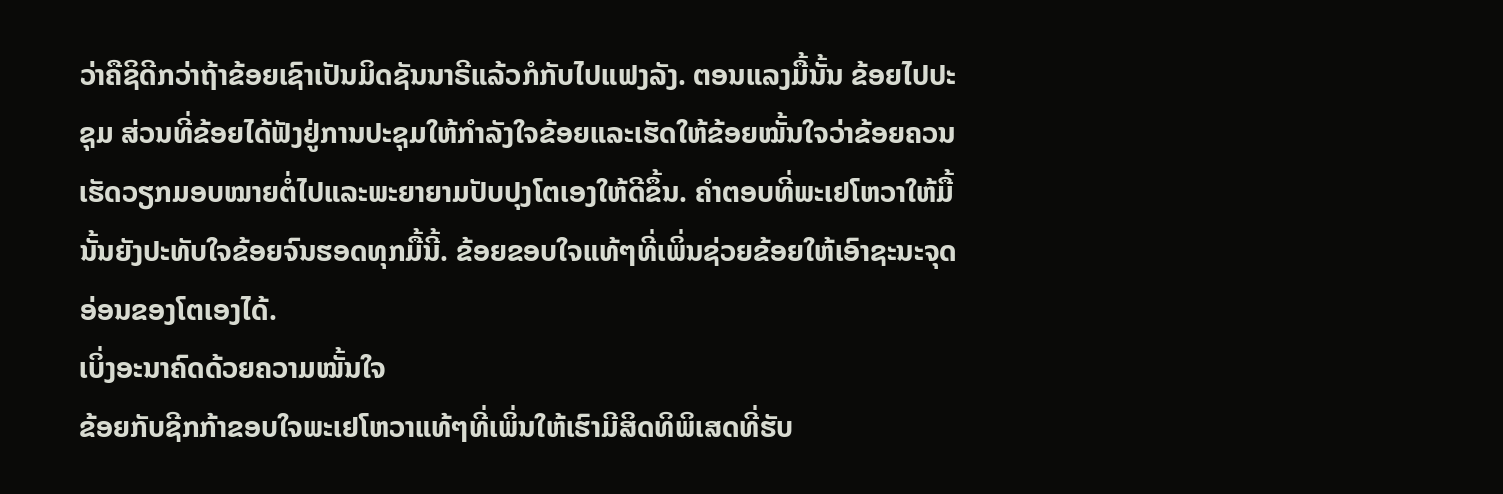ວ່າຄືຊິດີກວ່າຖ້າຂ້ອຍເຊົາເປັນມິດຊັນນາຣີແລ້ວກໍກັບໄປແຟງລັງ. ຕອນແລງມື້ນັ້ນ ຂ້ອຍໄປປະຊຸມ ສ່ວນທີ່ຂ້ອຍໄດ້ຟັງຢູ່ການປະຊຸມໃຫ້ກຳລັງໃຈຂ້ອຍແລະເຮັດໃຫ້ຂ້ອຍໝັ້ນໃຈວ່າຂ້ອຍຄວນເຮັດວຽກມອບໝາຍຕໍ່ໄປແລະພະຍາຍາມປັບປຸງໂຕເອງໃຫ້ດີຂຶ້ນ. ຄຳຕອບທີ່ພະເຢໂຫວາໃຫ້ມື້ນັ້ນຍັງປະທັບໃຈຂ້ອຍຈົນຮອດທຸກມື້ນີ້. ຂ້ອຍຂອບໃຈແທ້ໆທີ່ເພິ່ນຊ່ວຍຂ້ອຍໃຫ້ເອົາຊະນະຈຸດອ່ອນຂອງໂຕເອງໄດ້.
ເບິ່ງອະນາຄົດດ້ວຍຄວາມໝັ້ນໃຈ
ຂ້ອຍກັບຊີກກ້າຂອບໃຈພະເຢໂຫວາແທ້ໆທີ່ເພິ່ນໃຫ້ເຮົາມີສິດທິພິເສດທີ່ຮັບ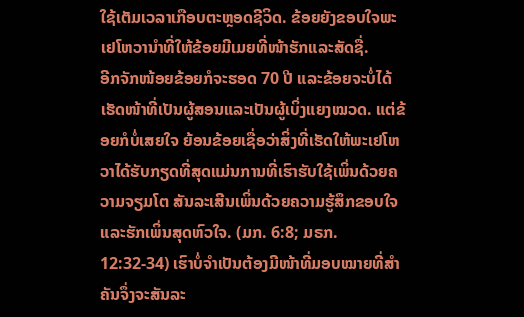ໃຊ້ເຕັມເວລາເກືອບຕະຫຼອດຊີວິດ. ຂ້ອຍຍັງຂອບໃຈພະເຢໂຫວານຳທີ່ໃຫ້ຂ້ອຍມີເມຍທີ່ໜ້າຮັກແລະສັດຊື່.
ອີກຈັກໜ້ອຍຂ້ອຍກໍຈະຮອດ 70 ປີ ແລະຂ້ອຍຈະບໍ່ໄດ້ເຮັດໜ້າທີ່ເປັນຜູ້ສອນແລະເປັນຜູ້ເບິ່ງແຍງໝວດ. ແຕ່ຂ້ອຍກໍບໍ່ເສຍໃຈ ຍ້ອນຂ້ອຍເຊື່ອວ່າສິ່ງທີ່ເຮັດໃຫ້ພະເຢໂຫວາໄດ້ຮັບກຽດທີ່ສຸດແມ່ນການທີ່ເຮົາຮັບໃຊ້ເພິ່ນດ້ວຍຄວາມຈຽມໂຕ ສັນລະເສີນເພິ່ນດ້ວຍຄວາມຮູ້ສຶກຂອບໃຈ ແລະຮັກເພິ່ນສຸດຫົວໃຈ. (ມກ. 6:8; ມຣກ. 12:32-34) ເຮົາບໍ່ຈຳເປັນຕ້ອງມີໜ້າທີ່ມອບໝາຍທີ່ສຳຄັນຈຶ່ງຈະສັນລະ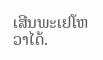ເສີນພະເຢໂຫວາໄດ້.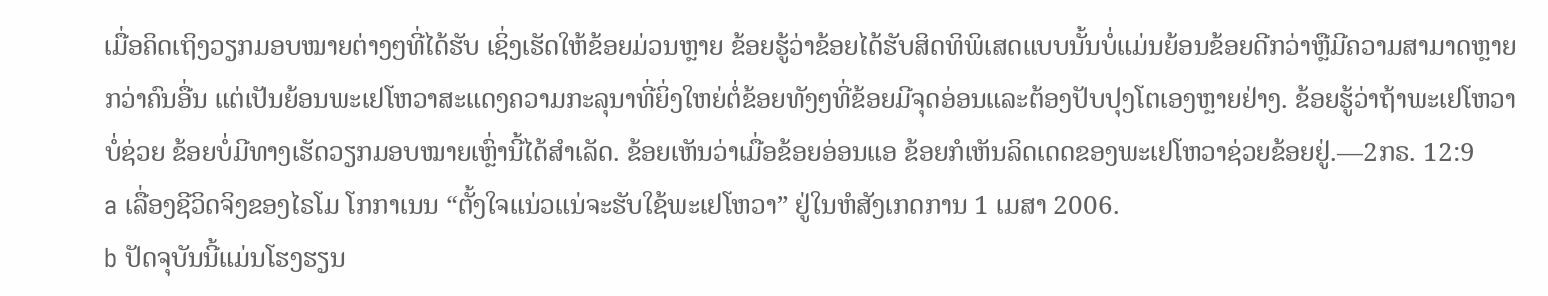ເມື່ອຄິດເຖິງວຽກມອບໝາຍຕ່າງໆທີ່ໄດ້ຮັບ ເຊິ່ງເຮັດໃຫ້ຂ້ອຍມ່ວນຫຼາຍ ຂ້ອຍຮູ້ວ່າຂ້ອຍໄດ້ຮັບສິດທິພິເສດແບບນັ້ນບໍ່ແມ່ນຍ້ອນຂ້ອຍດີກວ່າຫຼືມີຄວາມສາມາດຫຼາຍກວ່າຄົນອື່ນ ແຕ່ເປັນຍ້ອນພະເຢໂຫວາສະແດງຄວາມກະລຸນາທີ່ຍິ່ງໃຫຍ່ຕໍ່ຂ້ອຍທັງໆທີ່ຂ້ອຍມີຈຸດອ່ອນແລະຕ້ອງປັບປຸງໂຕເອງຫຼາຍຢ່າງ. ຂ້ອຍຮູ້ວ່າຖ້າພະເຢໂຫວາບໍ່ຊ່ວຍ ຂ້ອຍບໍ່ມີທາງເຮັດວຽກມອບໝາຍເຫຼົ່ານີ້ໄດ້ສຳເລັດ. ຂ້ອຍເຫັນວ່າເມື່ອຂ້ອຍອ່ອນແອ ຂ້ອຍກໍເຫັນລິດເດດຂອງພະເຢໂຫວາຊ່ວຍຂ້ອຍຢູ່.—2ກຣ. 12:9
a ເລື່ອງຊີວິດຈິງຂອງໄຣໂມ ໂກກາເນນ “ຕັ້ງໃຈແນ່ວແນ່ຈະຮັບໃຊ້ພະເຢໂຫວາ” ຢູ່ໃນຫໍສັງເກດການ 1 ເມສາ 2006.
b ປັດຈຸບັນນີ້ແມ່ນໂຮງຮຽນ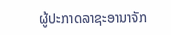ຜູ້ປະກາດລາຊະອານາຈັກ